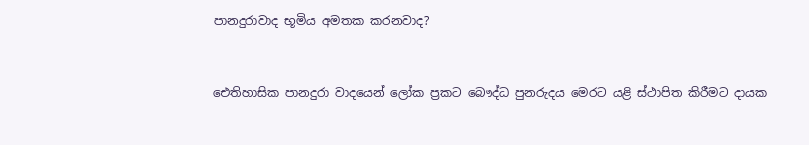පානදුරාවාද භූමිය අමතක කරනවාද?


ඓතිහාසික පානදුරා වාදයෙන් ලෝක ප්‍රකට බෞද්ධ පුනරුදය මෙරට යළි ස්ථාපිත කිරීමට දායක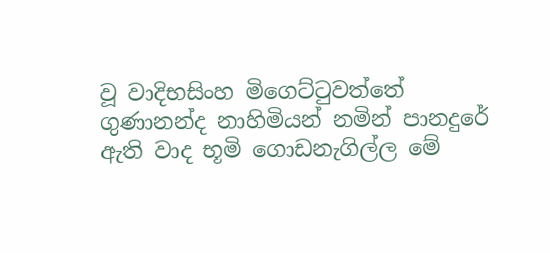වූ වාදිභසිංහ මිගෙට්ටුවත්තේ ගුණානන්ද නාහිමියන් නමින් පානදුරේ ඇති වාද භූමි ගොඩනැගිල්ල මේ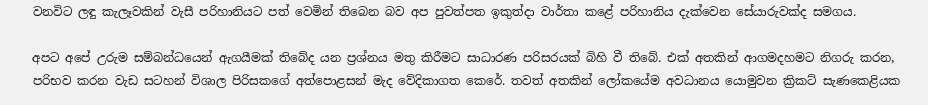වනවිට ලඳු කැලෑවකින් වැසී පරිහානියට පත් වෙමින් තිබෙන බව අප පුවත්පත ඉකුත්දා වාර්තා කළේ පරිහානිය දැක්වෙන සේයාරුවක්ද සමගය.

අපට අපේ උරුම සම්බන්ධයෙන් ඇගයීමක් තිබේද යන ප්‍රශ්නය මතු කිරීමට සාධාරණ පරිසරයක් බිහි වී තිබේ. එක් අතකින් ආගමදහමට නිගරු කරන, පරිභව කරන වැඩ සටහන් විශාල පිරිසකගේ අත්පොළසන් මැද වේදිකාගත කෙරේ. තවත් අතකින් ලෝකයේම අවධානය යොමුවන ක්‍රිකට් සැණකෙළියක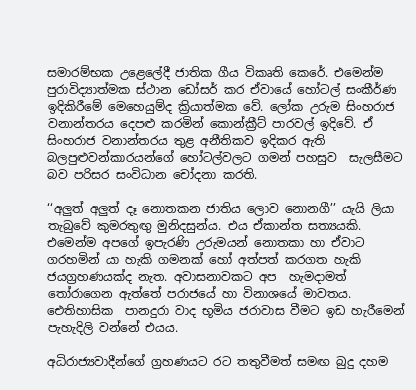සමාරම්භක උළෙලේදී ජාතික ගීය විකෘති කෙරේ. එමෙන්ම පුරාවිද්‍යාත්මක ස්ථාන ඩෝසර් කර ඒවායේ හෝටල් සංකීර්ණ ඉදිකිරීමේ මෙහෙයුම්ද ක්‍රියාත්මක වේ. ලෝක උරුම සිංහරාජ වනාන්තරය දෙපළු කරමින් කොන්ක්‍රීට් පාරවල් ඉදිවේ. ඒ සිංහරාජ වනාන්තරය තුළ අනීතිකව ඉදිකර ඇති බලපුළුවන්කාරයන්ගේ හෝටල්වලට ගමන් පහසුව  සැලසීමට බව පරිසර සංවිධාන චෝදනා කරති.

‘‘අලුත් අලුත් දෑ නොතකන ජාතිය ලොව නොනගී’’ යැයි ලියා තැබුවේ කුමරතුඟු මුනිදසුන්ය. එය ඒකාන්ත සත්‍යයකි. එමෙන්ම අපගේ ඉපැරණි උරුමයන් නොතකා හා ඒවාට ගරහමින් යා හැකි ගමනක් හෝ අත්පත් කරගත හැකි ජයග්‍රහණයක්ද නැත. අවාසනාවකට අප  හැමදාමත් තෝරාගෙන ඇත්තේ පරාජයේ හා විනාශයේ මාවතය. ඓතිහාසික  පානදුරා වාද භූමිය ජරාවාස වීමට ඉඩ හැරීමෙන් පැහැදිලි වන්නේ එයය.

අධිරාජ්‍යවාදීන්ගේ ග්‍රහණයට රට තතුවීමත් සමඟ බුදු දහම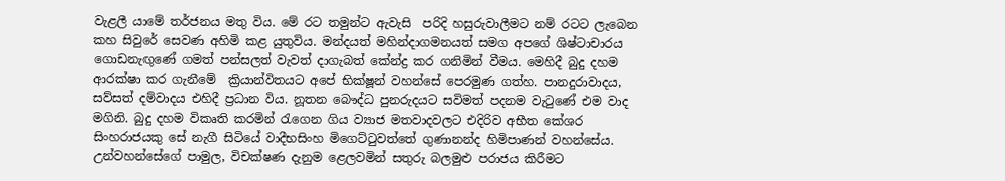වැළලී යාමේ තර්ජනය මතු විය. මේ රට තමුන්ට ඇවැසි  පරිදි හසුරුවාලීමට නම් රටට ලැබෙන කහ සිවුරේ සෙවණ අහිමි කළ යුතුවිය. මන්දයත් මහින්දාගමනයත් සමග අපගේ ශිෂ්ටාචාරය ගොඩනැඟුණේ ගමත් පන්සලත් වැවත් දාගැබත් කේන්ද්‍ර කර ගනිමින් වීමය. මෙහිදී බුදු දහම ආරක්ෂා කර ගැනීමේ  ක්‍රියාන්විතයට අපේ භික්ෂූන් වහන්සේ පෙරමුණ ගත්හ. පානදුරාවාදය, සව්සත් දම්වාදය එහිදී ප්‍රධාන විය. නූතන බෞද්ධ පුනරුදයට සවිමත් පදනම වැටුණේ එම වාද මගිනි. බුදු දහම විකෘති කරමින් රැගෙන ගිය ව්‍යාජ මතවාදවලට එදිරිව අභීත කේශර සිංහරාජයකු සේ නැගී සිටියේ වාදීභසිංහ මිගෙට්ටුවත්තේ ගුණානන්ද හිමිපාණන් වහන්සේය. උන්වහන්සේගේ පාමුල, විචක්ෂණ දැනුම ළෙලවමින් සතුරු බලමුළු පරාජය කිරීමට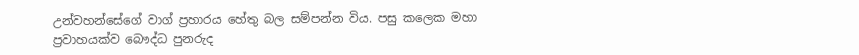උන්වහන්සේගේ වාග් ප්‍රහාරය හේතු බල සම්පන්න විය. පසු කලෙක මහා ප්‍රවාහයක්ව බෞද්ධ පුනරුද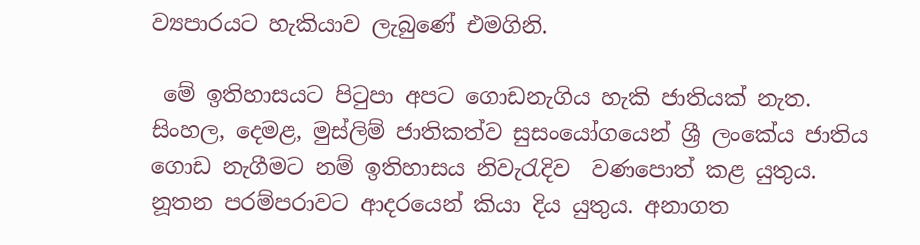ව්‍යපාරයට හැකියාව ලැබුණේ එමගිනි.

 මේ ඉතිහාසයට පිටුපා අපට ගොඩනැගිය හැකි ජාතියක් නැත. සිංහල, දෙමළ, මුස්ලිම් ජාතිකත්ව සුසංයෝගයෙන් ශ්‍රී ලංකේය ජාතිය ගොඩ නැගීමට නම් ඉතිහාසය නිවැරැදිව  වණපොත් කළ යුතුය. නූතන පරම්පරාවට ආදරයෙන් කියා දිය යුතුය. අනාගත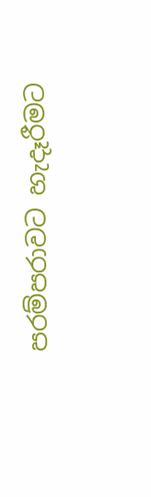පරම්පරාවට හැදෑරීමට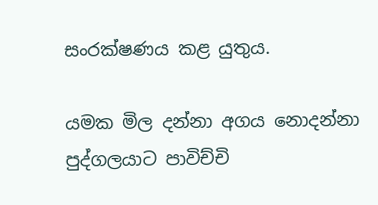සංරක්ෂණය කළ යුතුය.

යමක මිල දන්නා අගය නොදන්නා පුද්ගලයාට පාවිච්චි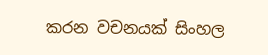කරන වචනයක් සිංහල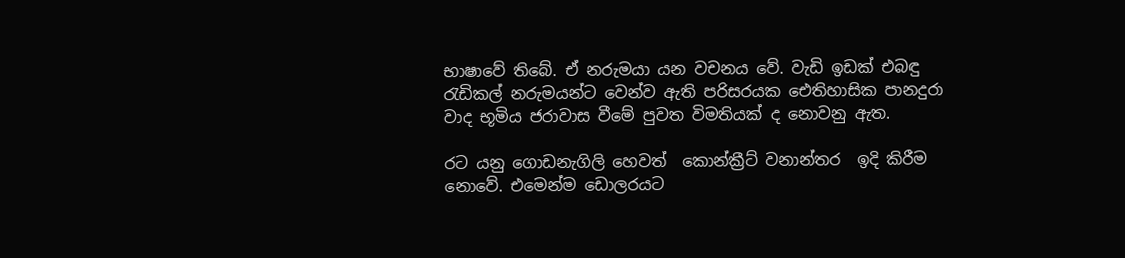භාෂාවේ තිබේ. ඒ නරුමයා යන වචනය වේ. වැඩි ඉඩක් එබඳු රැඩිකල් නරුමයන්ට වෙන්ව ඇති පරිසරයක ඓතිහාසික පානදුරා වාද භූමිය ජරාවාස වීමේ පුවත විමතියක් ද නොවනු ඇත.

රට යනු ගොඩනැගිලි හෙවත්  කොන්ක්‍රීට් වනාන්තර  ඉදි කිරීම නොවේ. එමෙන්ම ඩොලරයට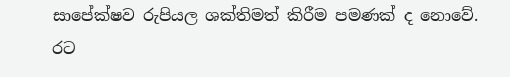සාපේක්ෂව රුපියල ශක්තිමත් කිරීම පමණක් ද නොවේ. රට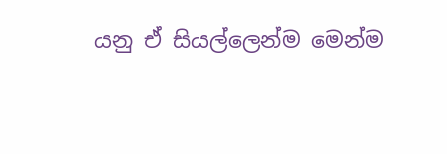යනු ඒ සියල්ලෙන්ම මෙන්ම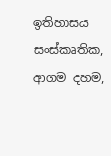ඉතිහාසය සංස්කෘතික, ආගම දහම,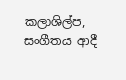කලාශිල්ප, සංගීතය ආදී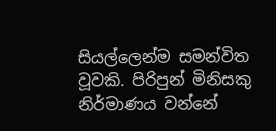සියල්ලෙන්ම සමන්විත වූවකි. පිරිපුන් මිනිසකු නිර්මාණය වන්නේ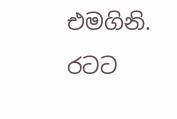එමගිනි. රටට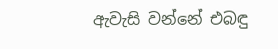ඇවැසි වන්නේ එබඳු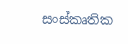සංස්කෘතික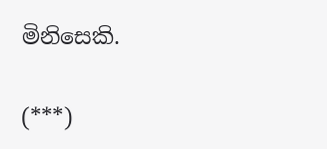මිනිසෙකි.

(***)